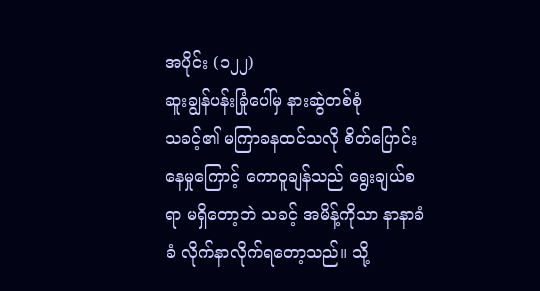အပိုင်း (၁၂၂)
ဆူးချွန်ပန်းခြုံပေါ်မှ နားဆွဲတစ်စုံ
သခင့်၏ မကြာခနထင်သလို စိတ်ပြောင်းနေမှုကြောင့် ကောဝူချန်သည် ရွေးချယ်စရာ မရှိတော့ဘဲ သခင့် အမိန့်ကိုသာ နာနာခံခံ လိုက်နာလိုက်ရတော့သည်။ သို့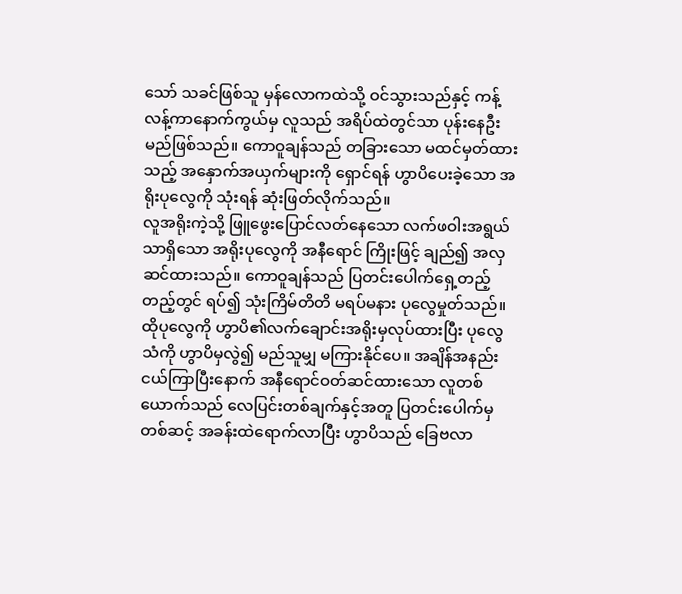သော် သခင်ဖြစ်သူ မှန်လောကထဲသို့ ဝင်သွားသည်နှင့် ကန့်လန့်ကာနောက်ကွယ်မှ လူသည် အရိပ်ထဲတွင်သာ ပုန်းနေဦးမည်ဖြစ်သည်။ ကောဝူချန်သည် တခြားသော မထင်မှတ်ထားသည့် အနှောက်အယှက်များကို ရှောင်ရန် ဟွာပိပေးခဲ့သော အရိုးပုလွေကို သုံးရန် ဆုံးဖြတ်လိုက်သည်။
လူအရိုးကဲ့သို့ ဖြူဖွေးပြောင်လတ်နေသော လက်ဖဝါးအရွယ်သာရှိသော အရိုးပုလွေကို အနီရောင် ကြိုးဖြင့် ချည်၍ အလှဆင်ထားသည်။ ကောဝူချန်သည် ပြတင်းပေါက်ရှေ့တည့်တည့်တွင် ရပ်၍ သုံးကြိမ်တိတိ မရပ်မနား ပုလွေမှုတ်သည်။
ထိုပုလွေကို ဟွာပိ၏လက်ချောင်းအရိုးမှလုပ်ထားပြီး ပုလွေသံကို ဟွာပိမှလွဲ၍ မည်သူမျှ မကြားနိုင်ပေ။ အချိန်အနည်းငယ်ကြာပြီးနောက် အနီရောင်ဝတ်ဆင်ထားသော လူတစ်ယောက်သည် လေပြင်းတစ်ချက်နှင့်အတူ ပြတင်းပေါက်မှတစ်ဆင့် အခန်းထဲရောက်လာပြီး ဟွာပိသည် ခြေဗလာ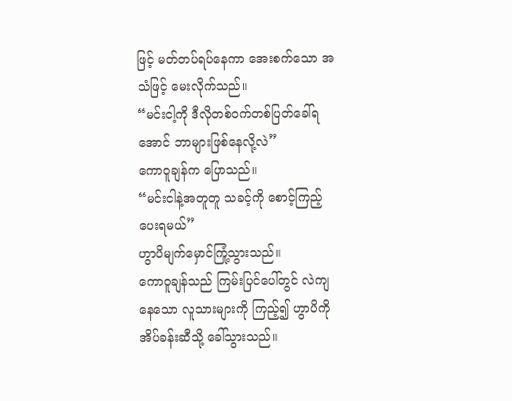ဖြင့် မတ်တပ်ရပ်နေကာ အေးစက်သော အသံဖြင့် မေးလိုက်သည်။
“မင်းငါ့ကို ဒီလိုတစ်ဝက်တစ်ပြတ်ခေါ်ရအောင် ဘာများဖြစ်နေလို့လဲ”
ကောဝူချန်က ပြောသည်။
“မင်းငါနဲ့အတူတူ သခင့်ကို စောင့်ကြည့်ပေးရမယ်”
ဟွာပိမျက်မှောင်ကြုံ့သွားသည်။
ကောဝူချန်သည် ကြမ်းပြင်ပေါ်တွင် လဲကျနေသော လူသားများကို ကြည့်၍ ဟွာပိကို အိပ်ခန်းဆီသို့ ခေါ်သွားသည်။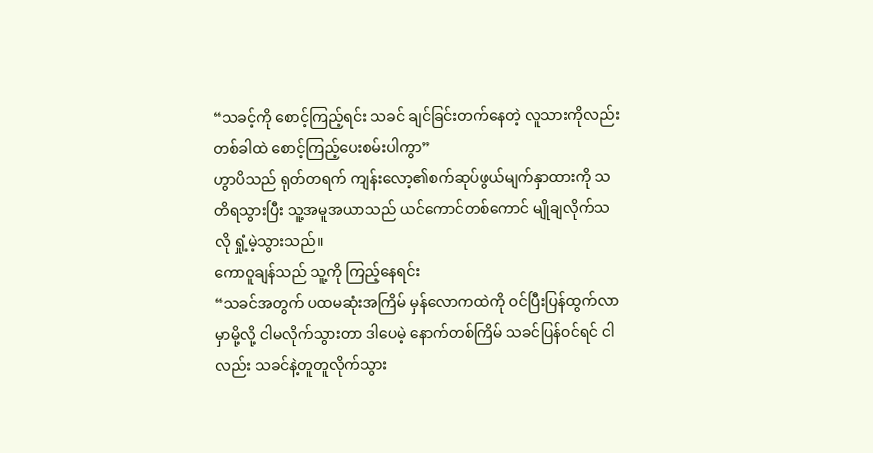“သခင့်ကို စောင့်ကြည့်ရင်း သခင် ချင်ခြင်းတက်နေတဲ့ လူသားကိုလည်း တစ်ခါထဲ စောင့်ကြည့်ပေးစမ်းပါကွာ”
ဟွာပိသည် ရုတ်တရက် ကျန်းလော့၏စက်ဆုပ်ဖွယ်မျက်နှာထားကို သတိရသွားပြီး သူ့အမူအယာသည် ယင်ကောင်တစ်ကောင် မျိုချလိုက်သလို ရှုံ့မဲ့သွားသည်။
ကောဝူချန်သည် သူ့ကို ကြည့်နေရင်း
“သခင်အတွက် ပထမဆုံးအကြိမ် မှန်လောကထဲကို ဝင်ပြီးပြန်ထွက်လာမှာမို့လို့ ငါမလိုက်သွားတာ ဒါပေမဲ့ နောက်တစ်ကြိမ် သခင်ပြန်ဝင်ရင် ငါလည်း သခင်နဲ့တူတူလိုက်သွား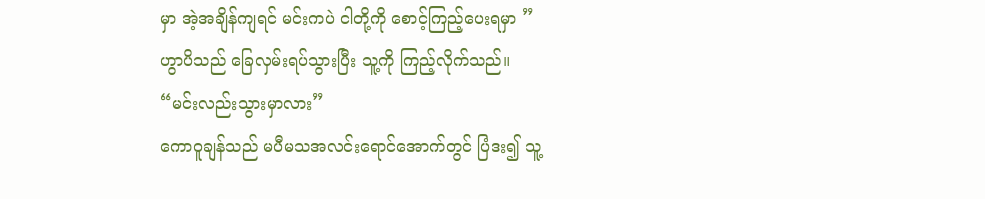မှာ အဲ့အချိန်ကျရင် မင်းကပဲ ငါတို့ကို စောင့်ကြည့်ပေးရမှာ ”
ဟွာပိသည် ခြေလှမ်းရပ်သွားပြီး သူ့ကို ကြည့်လိုက်သည်။
“မင်းလည်းသွားမှာလား”
ကောဝူချန်သည် မပီမသအလင်းရောင်အောက်တွင် ပြံဒး၍ သူ့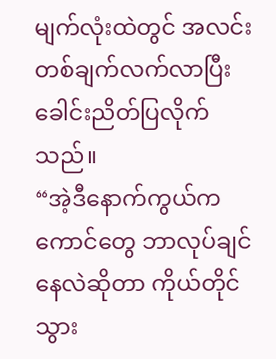မျက်လုံးထဲတွင် အလင်းတစ်ချက်လက်လာပြီး ခေါင်းညိတ်ပြလိုက်သည်။
“အဲ့ဒီနောက်ကွယ်က ကောင်တွေ ဘာလုပ်ချင်နေလဲဆိုတာ ကိုယ်တိုင် သွား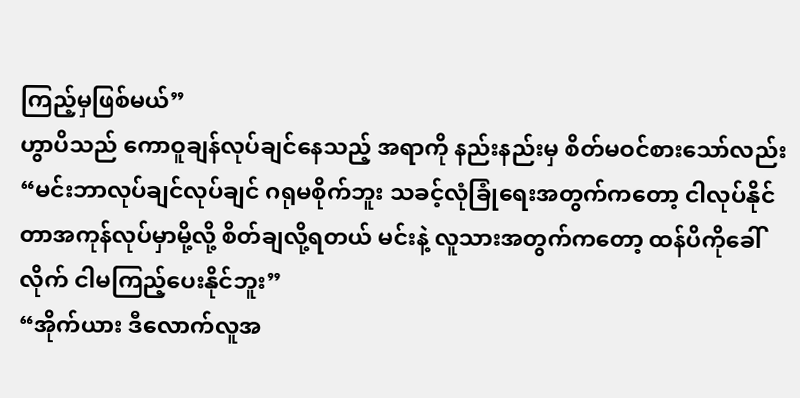ကြည့်မှဖြစ်မယ်”
ဟွာပိသည် ကောဝူချန်လုပ်ချင်နေသည့် အရာကို နည်းနည်းမှ စိတ်မဝင်စားသော်လည်း
“မင်းဘာလုပ်ချင်လုပ်ချင် ဂရုမစိုက်ဘူး သခင့်လုံခြုံရေးအတွက်ကတော့ ငါလုပ်နိုင်တာအကုန်လုပ်မှာမို့လို့ စိတ်ချလို့ရတယ် မင်းနဲ့ လူသားအတွက်ကတော့ ထန်ပိကိုခေါ်လိုက် ငါမကြည့်ပေးနိုင်ဘူး”
“အိုက်ယား ဒီလောက်လူအ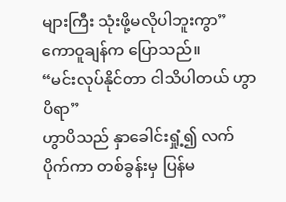များကြီး သုံးဖို့မလိုပါဘူးကွာ”
ကောဝူချန်က ပြောသည်။
“မင်းလုပ်နိုင်တာ ငါသိပါတယ် ဟွာပိရာ”
ဟွာပိသည် နှာခေါင်းရှုံ့၍ လက်ပိုက်ကာ တစ်ခွန်းမှ ပြန်မ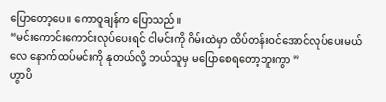ပြောတော့ပေ။ ကောဝူချန်က ပြောသည်။
“မင်းကောင်းကောင်းလုပ်ပေးရင် ငါမင်းကို ဂိမ်းထဲမှာ ထိပ်တန်းဝင်အောင်လုပ်ပေးမယ်လေ နောက်ထပ်မင်းကို နုတယ်လို့ ဘယ်သူမှ မပြောစေရတော့ဘူးကွာ ”
ဟွာပိ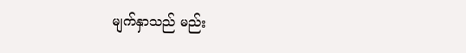မျက်နှာသည် မည်း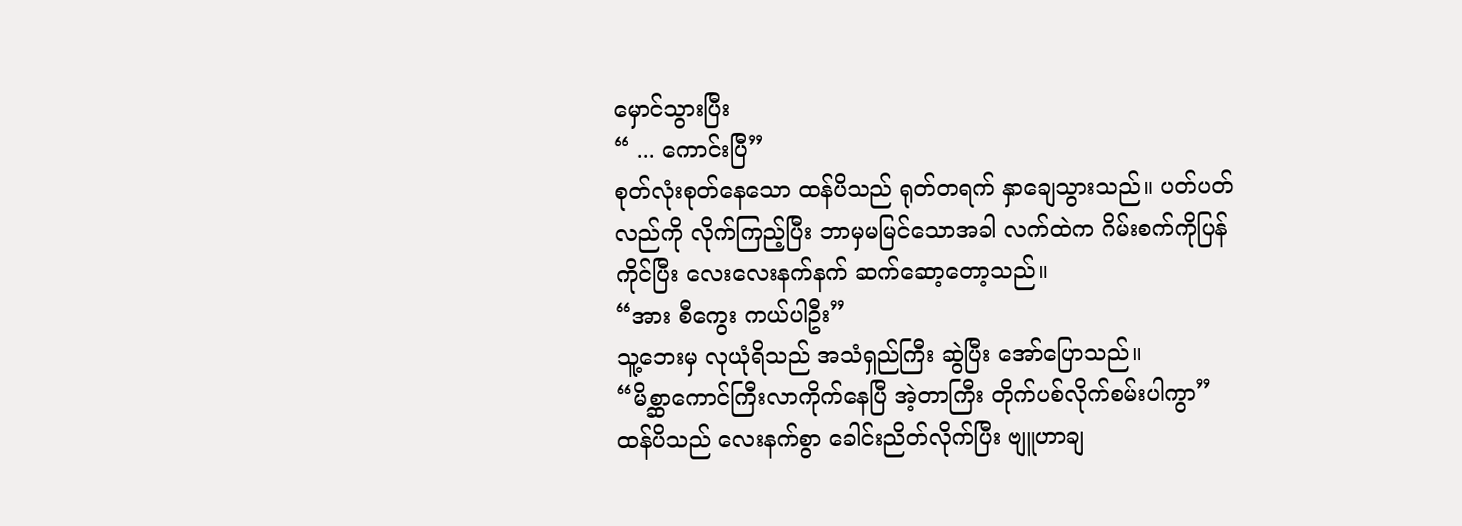မှောင်သွားပြီး
“ ... ကောင်းပြီ”
စုတ်လုံးစုတ်နေသော ထန်ပိသည် ရုတ်တရက် နှာချေသွားသည်။ ပတ်ပတ်လည်ကို လိုက်ကြည့်ပြီး ဘာမှမမြင်သောအခါ လက်ထဲက ဂိမ်းစက်ကိုပြန်ကိုင်ပြီး လေးလေးနက်နက် ဆက်ဆော့တော့သည်။
“အား စီကွေး ကယ်ပါဦး”
သူ့ဘေးမှ လုယုံရိသည် အသံရှည်ကြီး ဆွဲပြီး အော်ပြောသည်။
“မိစ္ဆာကောင်ကြီးလာကိုက်နေပြီ အဲ့တာကြီး တိုက်ပစ်လိုက်စမ်းပါကွာ”
ထန်ပိသည် လေးနက်စွာ ခေါင်းညိတ်လိုက်ပြီး ဗျူဟာချ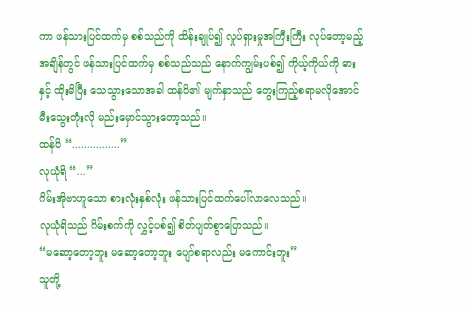ကာ ဖန်သားပြင်ထက်မှ စစ်သည်ကို ထိန်းချုပ်၍ လှုပ်ရှားမှုအကြီးကြီး လုပ်တော့မည့်အချိန်တွင် ဖန်သားပြင်ထက်မှ စစ်သည်သည် နောက်ကျွမ်းပစ်၍ ကိုယ့်ကိုယ်ကို ဓားနှင့် ထိုးမိပြီး သေသွားသောအခါ ထန်ပိ၏ မျက်နှာသည် တွေးကြည့်စရာမလိုအောင် မီးသွေးတုံးလို မည်းမှောင်သွားတော့သည်။
ထန်ပိ “................”
လုယုံရိ “...”
ဂိမ်းအိုဗာဟူသော စားလုံးနှစ်လုံး ဖန်သားပြင်ထက်ပေါ်လာလေသည်။
လုယုံရိသည် ဂိမ်းစက်ကို လွှင့်ပစ်၍ စိတ်ပျတ်စွာပြောသည်။
“မဆော့တော့ဘူး မဆော့တော့ဘူး ပျော်စရာလည်း မကောင်းဘူး”
သူတို့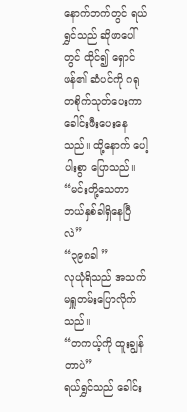နောက်ဘက်တွင် ရယ်ရွှင်သည် ဆိုဖာပေါ်တွင် ထိုင်၍ ရှောင်ဖန်၏ ဆံပင်ကို ဂရုတစိုက်သုတ်ပေးကာ ခေါင်းဖီးပေးနေသည်။ ထို့နောက် ပေါ့ပါးစွာ ပြောသည်။
“မင်းတို့သေတာ ဘယ်နှစ်ခါရှိနေပြီလဲ”
“၃၉၈ခါ ”
လုယုံရိသည် အသက်မရှူတမ်းပြောလိုက်သည်။
“တကယ့်ကို ထူးချွန်တာပဲ”
ရယ်ရွှင်သည် ခေါင်း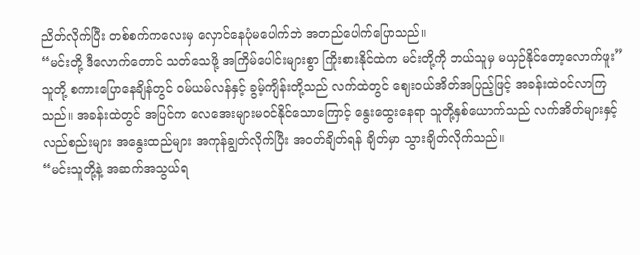ညိတ်လိုက်ပြီး တစ်စက်ကလေးမှ လှောင်နေပုံမပေါက်ဘဲ အတည်ပေါက်ပြောသည်။
“မင်းတို့ ဒီလောက်တောင် သတ်သေဖို့ အကြိမ်ပေါင်းများစွာ ကြိုးစားနိုင်ထဲက မင်းတို့ကို ဘယ်သူမှ မယှဉ်နိုင်တော့လောက်ဖူး”
သူတို့ စကားပြောနေချိန်တွင် ဝမ်ယမ်လန်နှင့် ခွမ့်ကျိန်းတို့သည် လက်ထဲတွင် ဈေးဝယ်အိတ်အပြည့်ဖြင့် အခန်းထဲဝင်လာကြသည်။ အခန်းထဲတွင် အပြင်က လေအေးများမဝင်နိုင်သောကြောင့် နွေးထွေးနေရာ သူတို့နှစ်ယောက်သည် လက်အိတ်များနှင့် လည်စည်းများ အနွေးထည်များ အကုန်ချွတ်လိုက်ပြီး အဝတ်ချိတ်ရန် ချိတ်မှာ သွားချိတ်လိုက်သည်။
“မင်းသူတို့နဲ့ အဆက်အသွယ်ရ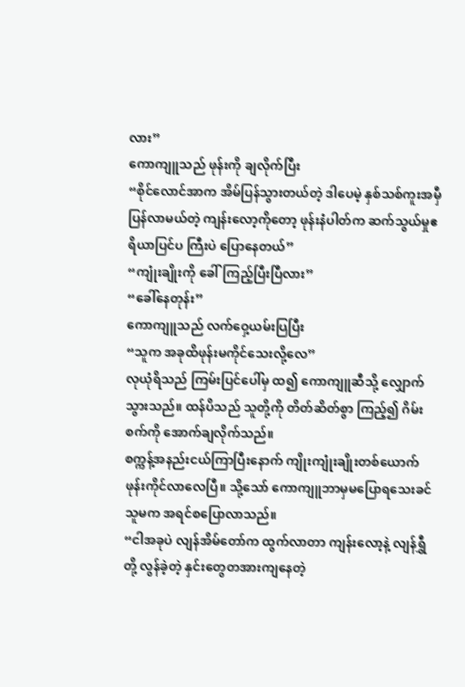လား”
ကောကျူသည် ဖုန်းကို ချလိုက်ပြီး
“စိုင်လောင်အာက အိမ်ပြန်သွားတယ်တဲ့ ဒါပေမဲ့ နှစ်သစ်ကူးအမှီပြန်လာမယ်တဲ့ ကျန်းလော့ကိုတော့ ဖုန်းနံပါတ်က ဆက်သွယ်မှုဧရိယာပြင်ပ ကြီးပဲ ပြောနေတယ်”
“ကျုံးချိုးကို ခေါ်ကြည့်ပြီးပြီလား”
“ခေါ်နေတုန်း”
ကောကျူသည် လက်ဝှေ့ယမ်းပြပြီး
“သူက အခုထိဖုန်းမကိုင်သေးလို့လေ”
လုယုံရိသည် ကြမ်းပြင်ပေါ်မှ ထ၍ ကောကျူဆီသို့ လျှောက်သွားသည်။ ထန်ပိသည် သူတို့ကို တိတ်ဆိတ်စွာ ကြည့်၍ ဂိမ်းစက်ကို အောက်ချလိုက်သည်။
စက္ကန့်အနည်းငယ်ကြာပြီးနောက် ကျိုးကျုံးချိုးတစ်ယောက် ဖုန်းကိုင်လာလေပြီ။ သို့သော် ကောကျူဘာမှမပြောရသေးခင် သူမက အရင်စပြောလာသည်။
“ငါအခုပဲ လျန်အိမ်တော်က ထွက်လာတာ ကျန်းလော့နဲ့ လျန်ရွှီတို့ လွန်ခဲ့တဲ့ နှင်းတွေတအားကျနေတဲ့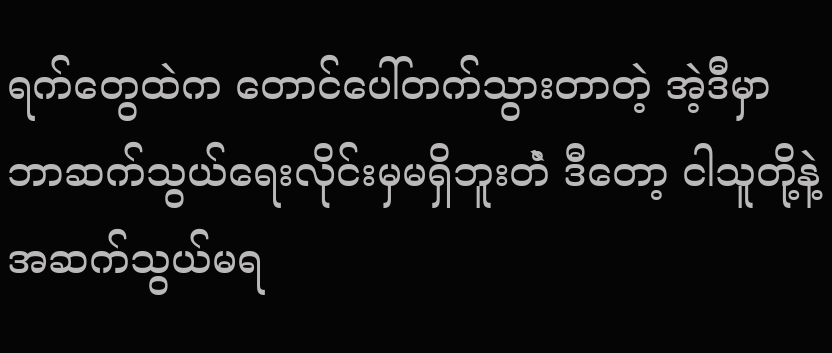ရက်တွေထဲက တောင်ပေါ်တက်သွားတာတဲ့ အဲ့ဒီမှာ ဘာဆက်သွယ်ရေးလိုင်းမှမရှိဘူးတဲံ ဒီတော့ ငါသူတို့နဲ့ အဆက်သွယ်မရ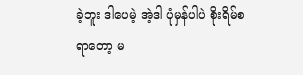ခဲ့ဘူး ဒါပေမဲ့ အဲ့ဒါ ပုံမှန်ပါပဲ စိုးရိမ်စရာတော့ မ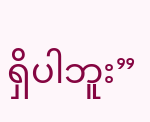ရှိပါဘူး”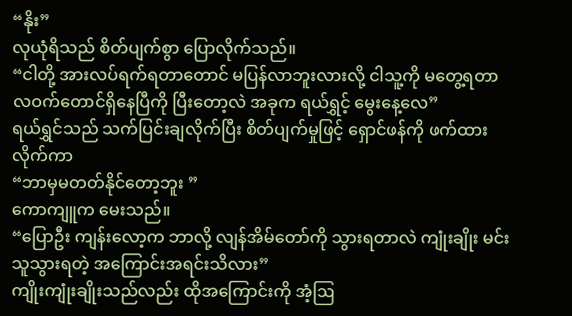“နိုး”
လုယုံရိသည် စိတ်ပျက်စွာ ပြောလိုက်သည်။
“ငါတို့ အားလပ်ရက်ရတာတောင် မပြန်လာဘူးလားလို့ ငါသူ့ကို မတွေ့ရတာ လဝက်တောင်ရှိနေပြီကို ပြီးတော့လဲ အခုက ရယ်ရွှင့် မွေးနေ့လေ”
ရယ်ရွှင်သည် သက်ပြင်းချလိုက်ပြီး စိတ်ပျက်မှုဖြင့် ရှောင်ဖန်ကို ဖက်ထားလိုက်ကာ
“ဘာမှမတတ်နိုင်တော့ဘူး ”
ကောကျူက မေးသည်။
“ပြောဦး ကျန်းလော့က ဘာလို့ လျန်အိမ်တော်ကို သွားရတာလဲ ကျုံးချိုး မင်းသူသွားရတဲ့ အကြောင်းအရင်းသိလား”
ကျိုးကျုံးချိုးသည်လည်း ထိုအကြောင်းကို အံ့ဩ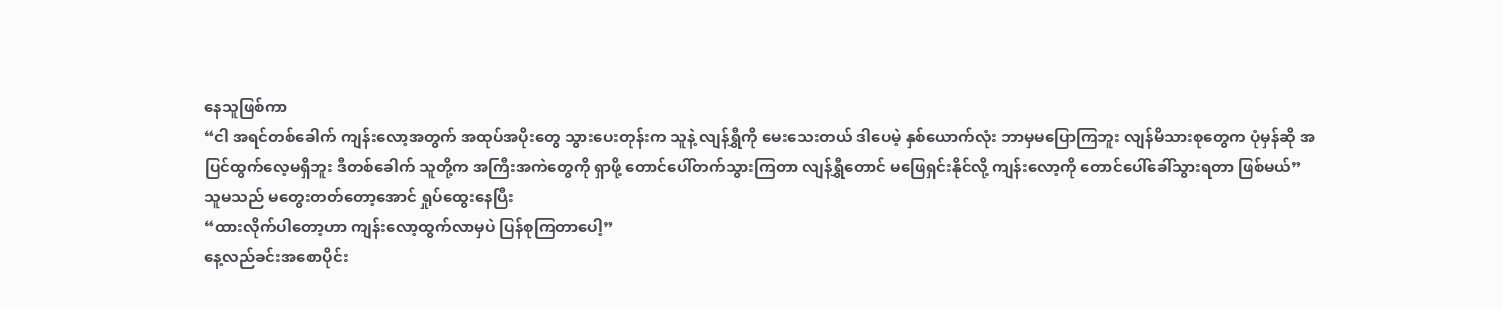နေသူဖြစ်ကာ
“ငါ အရင်တစ်ခေါက် ကျန်းလော့အတွက် အထုပ်အပိုးတွေ သွားပေးတုန်းက သူနဲ့ လျန်ရွှီကို မေးသေးတယ် ဒါပေမဲ့ နှစ်ယောက်လုံး ဘာမှမပြောကြဘူး လျန်မိသားစုတွေက ပုံမှန်ဆို အပြင်ထွက်လေ့မရှိဘူး ဒီတစ်ခေါက် သူတို့က အကြီးအကဲတွေကို ရှာဖို့ တောင်ပေါ်တက်သွားကြတာ လျန်ရွှီတောင် မဖြေရှင်းနိုင်လို့ ကျန်းလော့ကို တောင်ပေါ်ခေါ်သွားရတာ ဖြစ်မယ်”
သူမသည် မတွေးတတ်တော့အောင် ရှုပ်ထွေးနေပြီး
“ထားလိုက်ပါတော့ဟာ ကျန်းလော့ထွက်လာမှပဲ ပြန်စုကြတာပေါ့”
နေ့လည်ခင်းအစောပိုင်း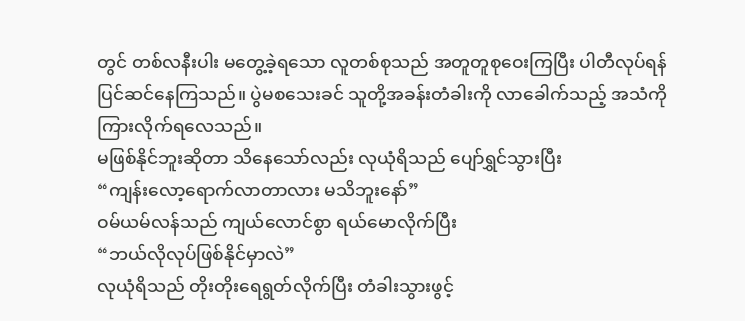တွင် တစ်လနီးပါး မတွေ့ခဲ့ရသော လူတစ်စုသည် အတူတူစုဝေးကြပြီး ပါတီလုပ်ရန် ပြင်ဆင်နေကြသည်။ ပွဲမစသေးခင် သူတို့အခန်းတံခါးကို လာခေါက်သည့် အသံကို ကြားလိုက်ရလေသည်။
မဖြစ်နိုင်ဘူးဆိုတာ သိနေသော်လည်း လုယုံရိသည် ပျော်ရွှင်သွားပြီး
“ကျန်းလော့ရောက်လာတာလား မသိဘူးနော်”
ဝမ်ယမ်လန်သည် ကျယ်လောင်စွာ ရယ်မောလိုက်ပြီး
“ဘယ်လိုလုပ်ဖြစ်နိုင်မှာလဲ”
လုယုံရိသည် တိုးတိုးရေရွတ်လိုက်ပြီး တံခါးသွားဖွင့်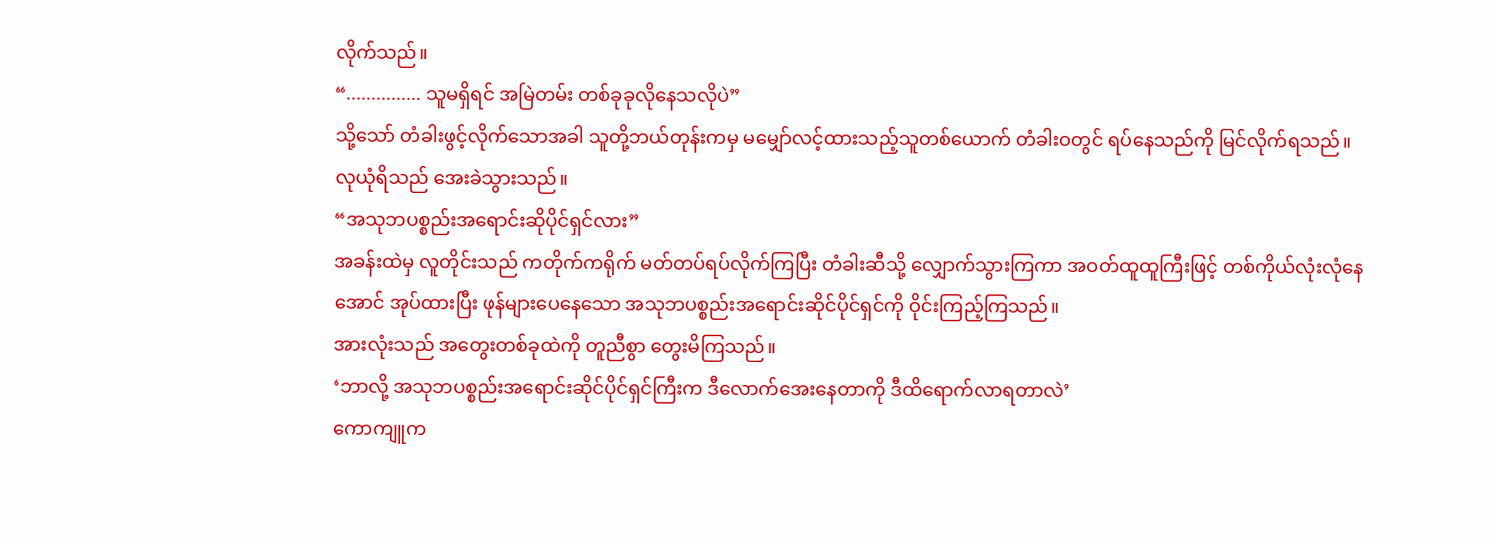လိုက်သည်။
“............... သူမရှိရင် အမြဲတမ်း တစ်ခုခုလိုနေသလိုပဲ”
သို့သော် တံခါးဖွင့်လိုက်သောအခါ သူတို့ဘယ်တုန်းကမှ မမျှော်လင့်ထားသည့်သူတစ်ယောက် တံခါးဝတွင် ရပ်နေသည်ကို မြင်လိုက်ရသည်။
လုယုံရိသည် အေးခဲသွားသည်။
“အသုဘပစ္စည်းအရောင်းဆိုပိုင်ရှင်လား”
အခန်းထဲမှ လူတိုင်းသည် ကတိုက်ကရိုက် မတ်တပ်ရပ်လိုက်ကြပြီး တံခါးဆီသို့ လျှောက်သွားကြကာ အဝတ်ထူထူကြီးဖြင့် တစ်ကိုယ်လုံးလုံနေအောင် အုပ်ထားပြီး ဖုန်များပေနေသော အသုဘပစ္စည်းအရောင်းဆိုင်ပိုင်ရှင်ကို ဝိုင်းကြည့်ကြသည်။
အားလုံးသည် အတွေးတစ်ခုထဲကို တူညီစွာ တွေးမိကြသည်။
‘ဘာလို့ အသုဘပစ္စည်းအရောင်းဆိုင်ပိုင်ရှင်ကြီးက ဒီလောက်အေးနေတာကို ဒီထိရောက်လာရတာလဲ’
ကောကျူက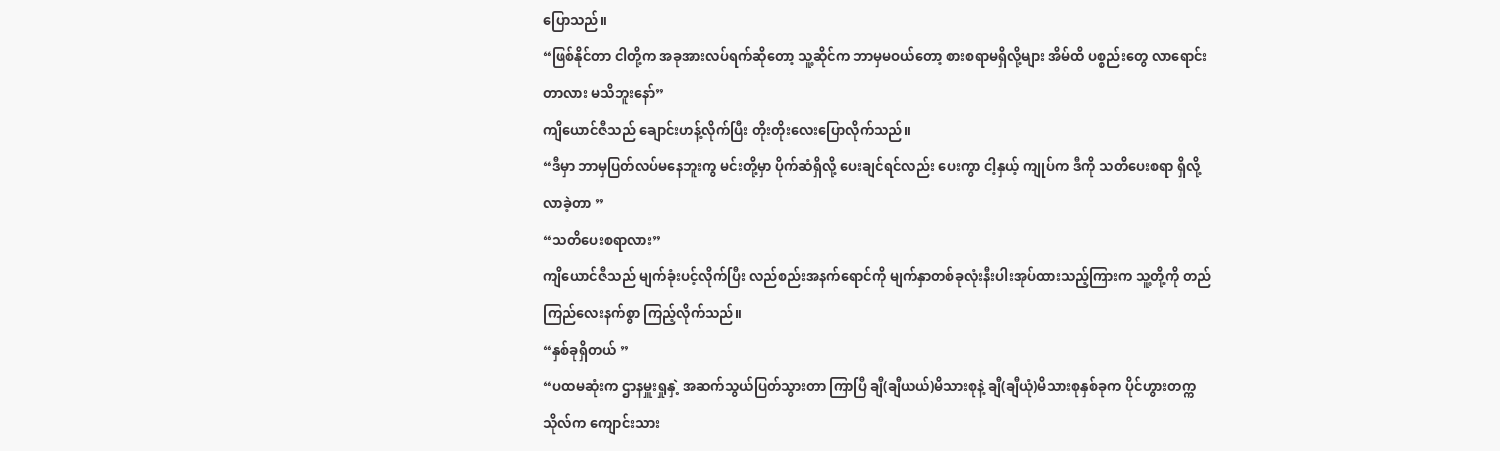ပြောသည်။
“ဖြစ်နိုင်တာ ငါတို့က အခုအားလပ်ရက်ဆိုတော့ သူ့ဆိုင်က ဘာမှမဝယ်တော့ စားစရာမရှိလို့များ အိမ်ထိ ပစ္စည်းတွေ လာရောင်းတာလား မသိဘူးနော်”
ကျိယောင်ဇီသည် ချောင်းဟန့်လိုက်ပြီး တိုးတိုးလေးပြောလိုက်သည်။
“ဒီမှာ ဘာမှပြတ်လပ်မနေဘူးကွ မင်းတို့မှာ ပိုက်ဆံရှိလို့ ပေးချင်ရင်လည်း ပေးကွာ ငါ့နှယ့် ကျုပ်က ဒီကို သတိပေးစရာ ရှိလို့လာခဲ့တာ ”
“သတိပေးစရာလား”
ကျိယောင်ဇီသည် မျက်ခုံးပင့်လိုက်ပြီး လည်စည်းအနက်ရောင်ကို မျက်နှာတစ်ခုလုံးနီးပါးအုပ်ထားသည့်ကြားက သူ့တို့ကို တည်ကြည်လေးနက်စွာ ကြည့်လိုက်သည်။
“နှစ်ခုရှိတယ် ”
“ပထမဆုံးက ဌာနမှူးရှုနှဲ့ အဆက်သွယ်ပြတ်သွားတာ ကြာပြီ ချီ(ချီယယ်)မိသားစုနဲ့ ချီ(ချီယုံ)မိသားစုနှစ်ခုက ပိုင်ဟွားတက္ကသိုလ်က ကျောင်းသား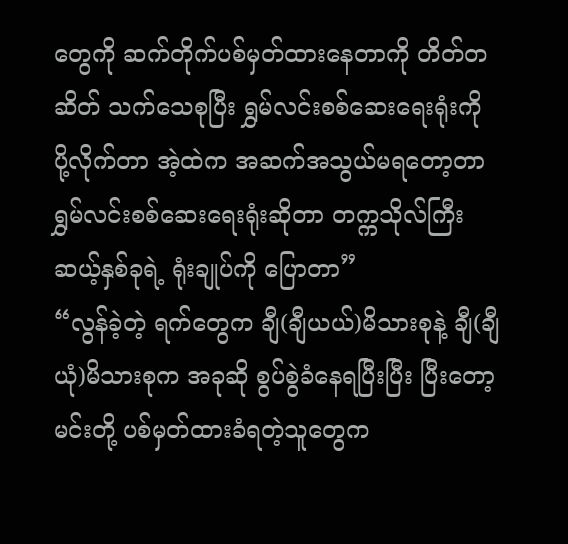တွေကို ဆက်တိုက်ပစ်မှတ်ထားနေတာကို တိတ်တဆိတ် သက်သေစုပြီး ရွှမ်လင်းစစ်ဆေးရေးရုံးကို ပို့လိုက်တာ အဲ့ထဲက အဆက်အသွယ်မရတော့တာ ရွှမ်လင်းစစ်ဆေးရေးရုံးဆိုတာ တက္ကသိုလ်ကြီးဆယ့်နှစ်ခုရဲ့ ရုံးချုပ်ကို ပြောတာ”
“လွန်ခဲ့တဲ့ ရက်တွေက ချီ(ချီယယ်)မိသားစုနဲ့ ချီ(ချီယုံ)မိသားစုက အခုဆို စွပ်စွဲခံနေရပြီးပြီး ပြီးတော့ မင်းတို့ ပစ်မှတ်ထားခံရတဲ့သူတွေက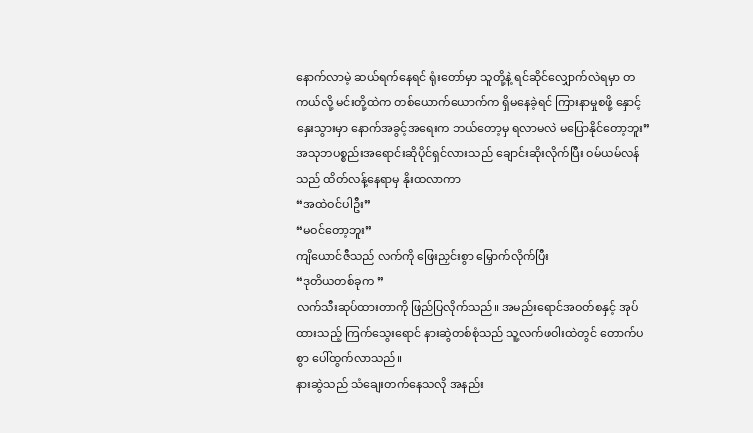နောက်လာမဲ့ ဆယ်ရက်နေရင် ရုံးတော်မှာ သူတို့နဲ့ ရင်ဆိုင်လျှောက်လဲရမှာ တကယ်လို့ မင်းတို့ထဲက တစ်ယောက်ယောက်က ရှိမနေခဲ့ရင် ကြားနာမှုစဖို့ နှောင့်နှေးသွားမှာ နောက်အခွင့်အရေးက ဘယ်တော့မှ ရလာမလဲ မပြောနိုင်တော့ဘူး”
အသုဘပစ္စည်းအရောင်းဆိုပိုင်ရှင်လားသည် ချောင်းဆိုးလိုက်ပြီး ဝမ်ယမ်လန်သည် ထိတ်လန့်နေရာမှ နိုးထလာကာ
“အထဲဝင်ပါဦး”
“မဝင်တော့ဘူး”
ကျိယောင်ဇီသည် လက်ကို ဖြေးညှင်းစွာ မြှောက်လိုက်ပြီး
“ဒုတိယတစ်ခုက ”
လက်သီးဆုပ်ထားတာကို ဖြည်ပြလိုက်သည်။ အမည်းရောင်အဝတ်စနှင့် အုပ်ထားသည့် ကြက်သွေးရောင် နားဆွဲတစ်စုံသည် သူ့လက်ဖဝါးထဲတွင် တောက်ပစွာ ပေါ်ထွက်လာသည်။
နားဆွဲသည် သံချေးတက်နေသလို အနည်း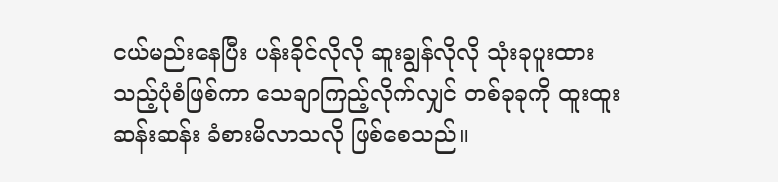ငယ်မည်းနေပြီး ပန်းခိုင်လိုလို ဆူးချွန်လိုလို သုံးခုပူးထားသည့်ပုံစံဖြစ်ကာ သေချာကြည့်လိုက်လျှင် တစ်ခုခုကို ထူးထူးဆန်းဆန်း ခံစားမိလာသလို ဖြစ်စေသည်။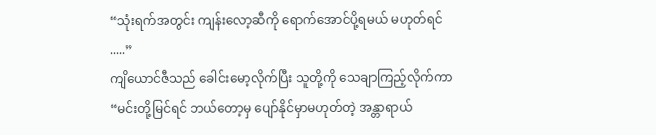“သုံးရက်အတွင်း ကျန်းလော့ဆီကို ရောက်အောင်ပို့ရမယ် မဟုတ်ရင် .....”
ကျိယောင်ဇီသည် ခေါင်းမော့လိုက်ပြီး သူတို့ကို သေချာကြည့်လိုက်ကာ
“မင်းတို့မြင်ရင် ဘယ်တော့မှ ပျော်နိုင်မှာမဟုတ်တဲ့ အန္တာရာယ်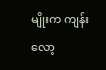မျိုးက ကျန်းလော့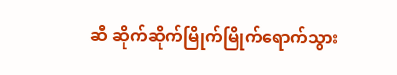ဆီ ဆိုက်ဆိုက်မြိုက်မြိုက်ရောက်သွား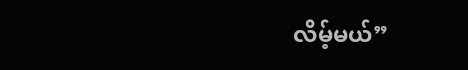လိမ့်မယ်”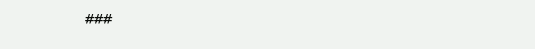###